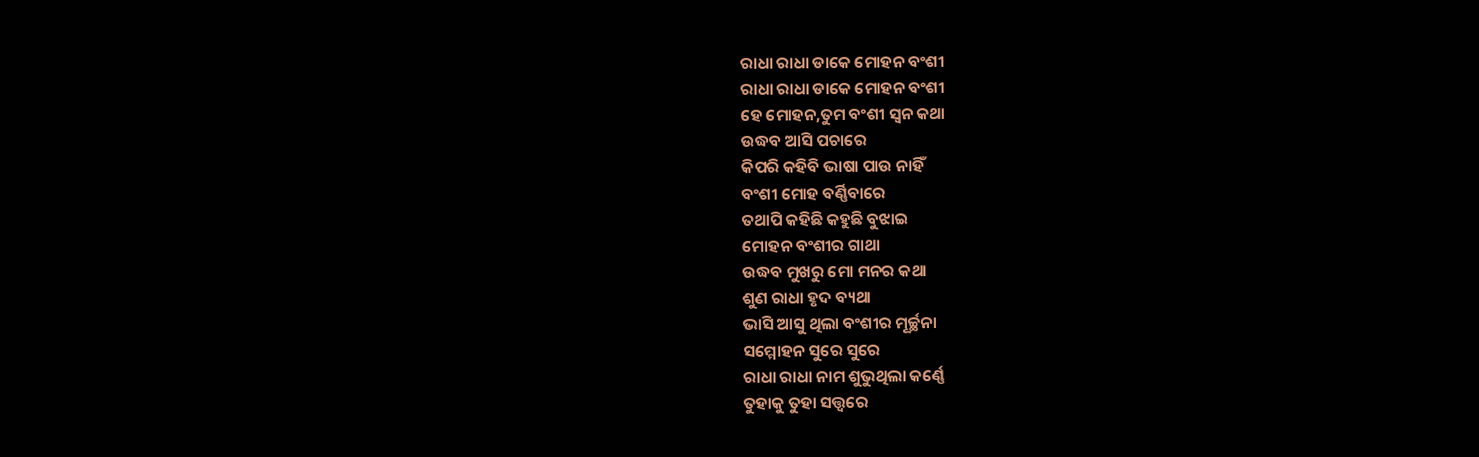ରାଧା ରାଧା ଡାକେ ମୋହନ ବଂଶୀ
ରାଧା ରାଧା ଡାକେ ମୋହନ ବଂଶୀ
ହେ ମୋହନ,ତୁମ ବଂଶୀ ସ୍ୱନ କଥା
ଉଦ୍ଧବ ଆସି ପଚାରେ
କିପରି କହିବି ଭାଷା ପାଉ ନାହିଁ
ବଂଶୀ ମୋହ ବର୍ଣ୍ଣିବାରେ
ତଥାପି କହିଛି କହୁଛି ବୁଝାଇ
ମୋହନ ବଂଶୀର ଗାଥା
ଉଦ୍ଧବ ମୁଖରୁ ମୋ ମନର କଥା
ଶୁଣ ରାଧା ହୃଦ ବ୍ୟଥା
ଭାସି ଆସୁ ଥିଲା ବଂଶୀର ମୂର୍ଚ୍ଛନା
ସମ୍ମୋହନ ସୁରେ ସୁରେ
ରାଧା ରାଧା ନାମ ଶୁଭୁଥିଲା କର୍ଣ୍ଣେ
ତୁହାକୁ ତୁହା ସତ୍ତ୍ଵରେ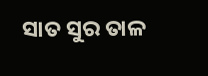ସାତ ସୁର ତାଳ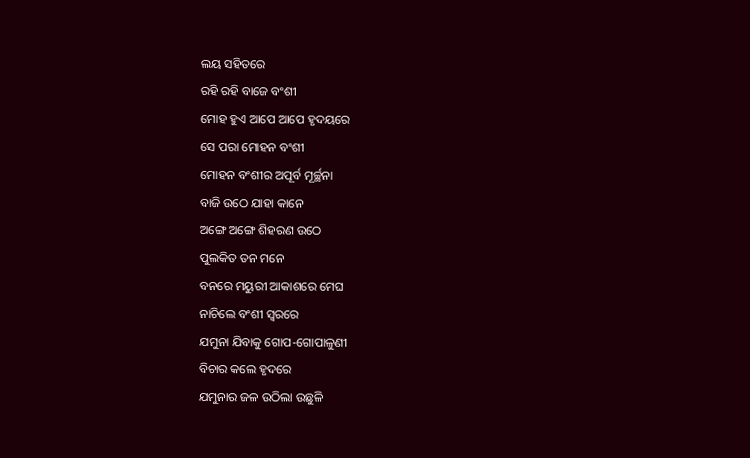ଲୟ ସହିତରେ
ରହି ରହି ବାଜେ ବଂଶୀ
ମୋହ ହୁଏ ଆପେ ଆପେ ହୃଦୟରେ
ସେ ପରା ମୋହନ ବଂଶୀ
ମୋହନ ବଂଶୀର ଅପୂର୍ବ ମୂର୍ଚ୍ଛନା
ବାଜି ଉଠେ ଯାହା କାନେ
ଅଙ୍ଗେ ଅଙ୍ଗେ ଶିହରଣ ଉଠେ
ପୁଲକିତ ତନ ମନେ
ବନରେ ମୟୁରୀ ଆକାଶରେ ମେଘ
ନାଚିଲେ ବଂଶୀ ସ୍ୱରରେ
ଯମୁନା ଯିବାକୁ ଗୋପ-ଗୋପାଳୁଣୀ
ବିଚାର କଲେ ହୃଦରେ
ଯମୁନାର ଜଳ ଉଠିଲା ଉଛୁଳି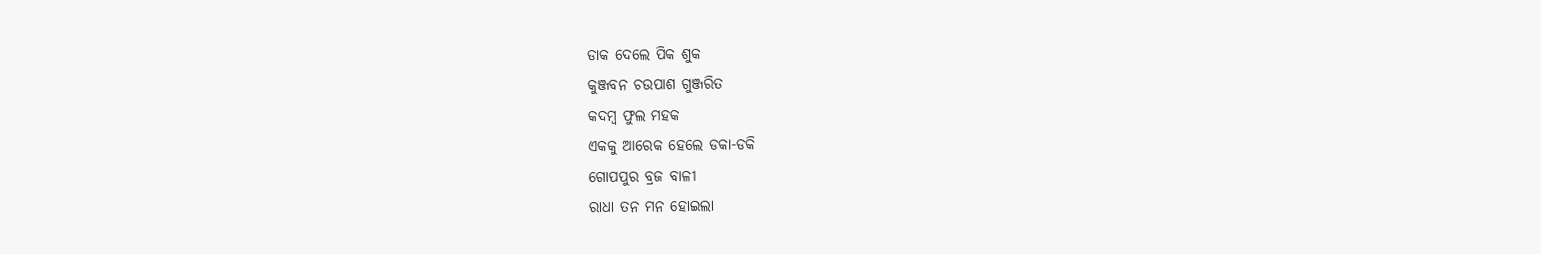ଡାକ ଦେଲେ ପିକ ଶୁକ
କୁଞ୍ଜବନ ଚଉପାଶ ଗୁଞ୍ଜରିତ
କଦମ୍ବ ଫୁଲ ମହକ
ଏକକୁ ଆରେକ ହେଲେ ଡକା-ଡକି
ଗୋପପୁର ବ୍ରଜ ବାଳୀ
ରାଧା ତନ ମନ ହୋଇଲା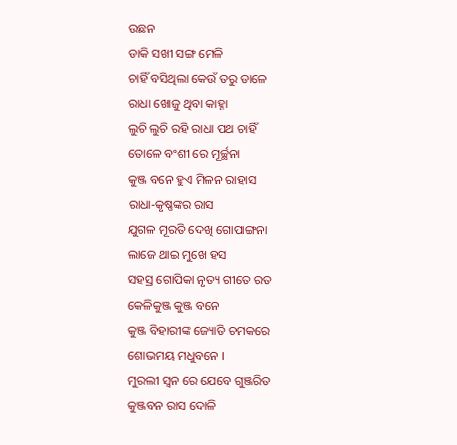ଉଛନ
ଡାକି ସଖୀ ସଙ୍ଗ ମେଳି
ଚାହିଁ ବସିଥିଲା କେଉଁ ତରୁ ଡାଳେ
ରାଧା ଖୋଜୁ ଥିବା କାହ୍ନା
ଲୁଚି ଲୁଚି ରହି ରାଧା ପଥ ଚାହିଁ
ତୋଳେ ବଂଶୀ ରେ ମୂର୍ଚ୍ଛନା
କୁଞ୍ଜ ବନେ ହୁଏ ମିଳନ ରାହାସ
ରାଧା-କୃଷ୍ଣଙ୍କର ରାସ
ଯୁଗଳ ମୂରତି ଦେଖି ଗୋପାଙ୍ଗନା
ଲାଜେ ଥାଇ ମୁଖେ ହସ
ସହସ୍ର ଗୋପିକା ନୃତ୍ୟ ଗୀତେ ରତ
କେଳିକୁଞ୍ଜ କୁଞ୍ଜ ବନେ
କୁଞ୍ଜ ବିହାରୀଙ୍କ ଜ୍ୟୋତି ଚମକରେ
ଶୋଭମୟ ମଧୁବନେ ।
ମୁରଲୀ ସ୍ଵନ ରେ ଯେବେ ଗୁଞ୍ଜରିତ
କୁଞ୍ଜବନ ରାସ ଦୋଳି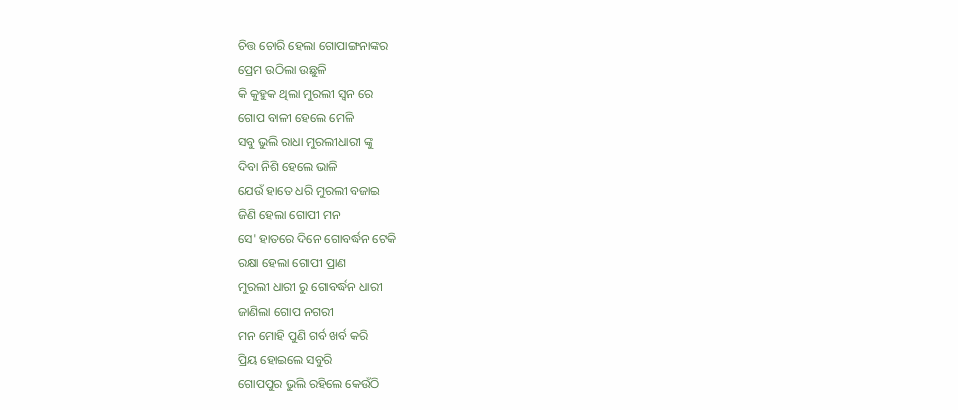ଚିତ୍ତ ଚୋରି ହେଲା ଗୋପାଙ୍ଗନାଙ୍କର
ପ୍ରେମ ଉଠିଲା ଉଛୁଳି
କି କୁହୁକ ଥିଲା ମୁରଲୀ ସ୍ୱନ ରେ
ଗୋପ ବାଳୀ ହେଲେ ମେଳି
ସବୁ ଭୁଲି ରାଧା ମୁରଲୀଧାରୀ ଙ୍କୁ
ଦିବା ନିଶି ହେଲେ ଭାଳି
ଯେଉଁ ହାତେ ଧରି ମୁରଲୀ ବଜାଇ
ଜିଣି ହେଲା ଗୋପୀ ମନ
ସେ' ହାତରେ ଦିନେ ଗୋବର୍ଦ୍ଧନ ଟେକି
ରକ୍ଷା ହେଲା ଗୋପୀ ପ୍ରାଣ
ମୁରଲୀ ଧାରୀ ରୁ ଗୋବର୍ଦ୍ଧନ ଧାରୀ
ଜାଣିଲା ଗୋପ ନଗରୀ
ମନ ମୋହି ପୁଣି ଗର୍ବ ଖର୍ବ କରି
ପ୍ରିୟ ହୋଇଲେ ସବୁରି
ଗୋପପୁର ଭୁଲି ରହିଲେ କେଉଁଠି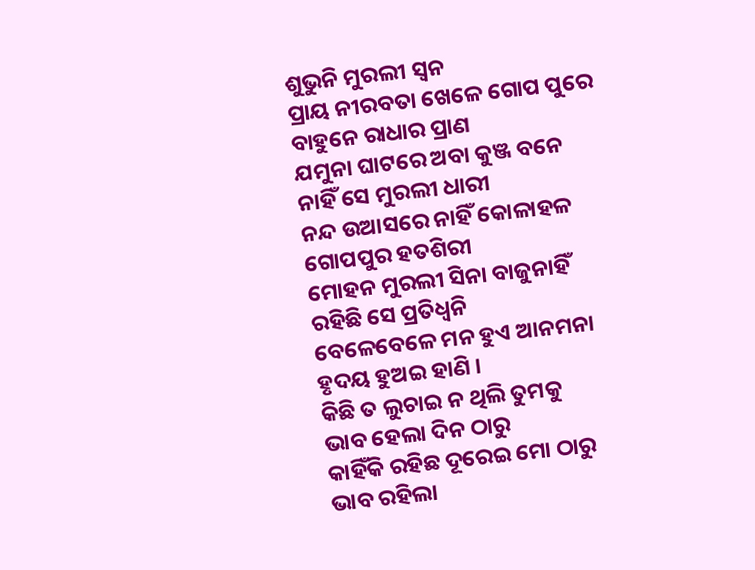ଶୁଭୁନି ମୁରଲୀ ସ୍ୱନ
ପ୍ରାୟ ନୀରବତା ଖେଳେ ଗୋପ ପୁରେ
ବାହୁନେ ରାଧାର ପ୍ରାଣ
ଯମୁନା ଘାଟରେ ଅବା କୁଞ୍ଜ ବନେ
ନାହିଁ ସେ ମୁରଲୀ ଧାରୀ
ନନ୍ଦ ଉଆସରେ ନାହିଁ କୋଳାହଳ
ଗୋପପୁର ହତଶିରୀ
ମୋହନ ମୁରଲୀ ସିନା ବାଜୁନାହିଁ
ରହିଛି ସେ ପ୍ରତିଧ୍ଵନି
ବେଳେବେଳେ ମନ ହୁଏ ଆନମନା
ହୃଦୟ ହୁଅଇ ହାଣି ।
କିଛି ତ ଲୁଚାଇ ନ ଥିଲି ତୁମକୁ
ଭାବ ହେଲା ଦିନ ଠାରୁ
କାହିଁକି ରହିଛ ଦୂରେଇ ମୋ ଠାରୁ
ଭାବ ରହିଲା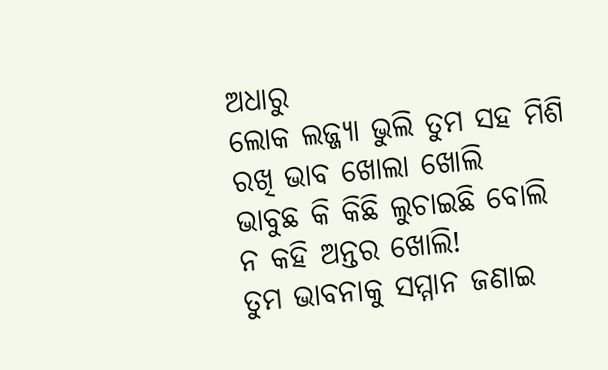ଅଧାରୁ
ଲୋକ ଲଜ୍ଜ୍ୟା ଭୁଲି ତୁମ ସହ ମିଶି
ରଖି ଭାବ ଖୋଲା ଖୋଲି
ଭାବୁଛ କି କିଛି ଲୁଚାଇଛି ବୋଲି
ନ କହି ଅନ୍ତର ଖୋଲି!
ତୁମ ଭାବନାକୁ ସମ୍ମାନ ଜଣାଇ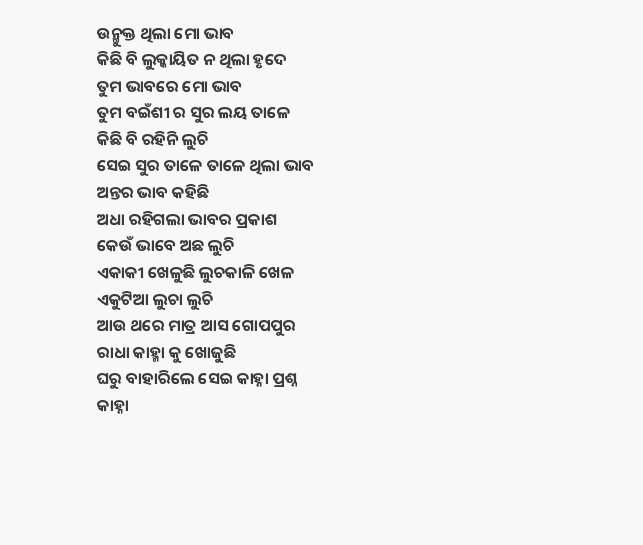ଉନ୍ମୁକ୍ତ ଥିଲା ମୋ ଭାବ
କିଛି ବି ଲୁକ୍କାୟିତ ନ ଥିଲା ହୃଦେ
ତୁମ ଭାବରେ ମୋ ଭାବ
ତୁମ ବଇଁଶୀ ର ସୁର ଲୟ ତାଳେ
କିଛି ବି ରହିନି ଲୁଚି
ସେଇ ସୁର ତାଳେ ତାଳେ ଥିଲା ଭାବ
ଅନ୍ତର ଭାବ କହିଛି
ଅଧା ରହିଗଲା ଭାବର ପ୍ରକାଶ
କେଉଁ ଭାବେ ଅଛ ଲୁଚି
ଏକାକୀ ଖେଳୁଛି ଲୁଚକାଳି ଖେଳ
ଏକୁଟିଆ ଲୁଚା ଲୁଚି
ଆଉ ଥରେ ମାତ୍ର ଆସ ଗୋପପୁର
ରାଧା କାହ୍ମା କୁ ଖୋଜୁଛି
ଘରୁ ବାହାରିଲେ ସେଇ କାହ୍ନା ପ୍ରଶ୍ନ
କାହ୍ନା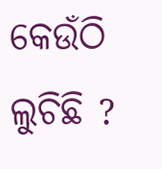କେଉଁଠି ଲୁଚିଛି ?